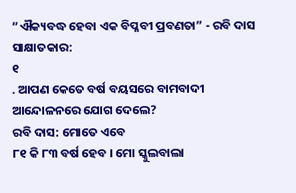“ଐକ୍ୟବଦ୍ଧ ହେବା ଏକ ବିପ୍ଳବୀ ପ୍ରବଣତା” - ରବି ଦାସ
ସାକ୍ଷାତକାର:
୧
. ଆପଣ କେତେ ବର୍ଷ ବୟସରେ ବାମବାଦୀ ଆନ୍ଦୋଳନରେ ଯୋଗ ଦେଲେ?
ରବି ଦାସ: ମୋତେ ଏବେ
୮୧ କି ୮୩ ବର୍ଷ ହେବ । ମୋ ସ୍କୁଲବାଲା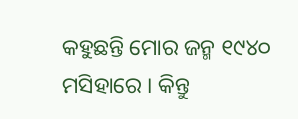କହୁଛନ୍ତି ମୋର ଜନ୍ମ ୧୯୪୦ ମସିହାରେ । କିନ୍ତୁ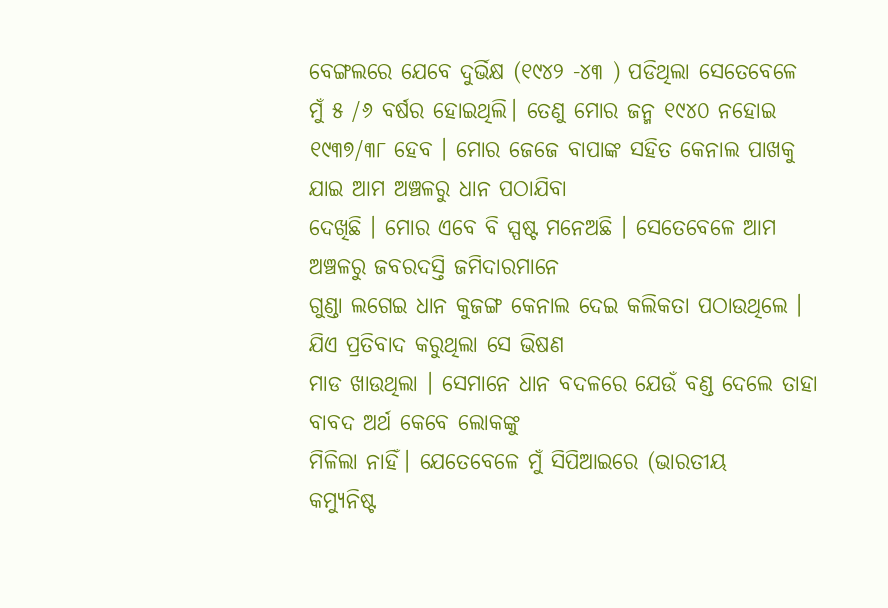ବେଙ୍ଗଲରେ ଯେବେ ଦୁର୍ଭିକ୍ଷ (୧୯୪୨ -୪୩ ) ପଡିଥିଲା ସେତେବେଳେ ମୁଁ ୫ /୬ ବର୍ଷର ହୋଇଥିଲି। ତେଣୁ ମୋର ଜନ୍ମ ୧୯୪୦ ନହୋଇ
୧୯୩୭/୩୮ ହେବ । ମୋର ଜେଜେ ବାପାଙ୍କ ସହିତ କେନାଲ ପାଖକୁ ଯାଇ ଆମ ଅଞ୍ଚଳରୁ ଧାନ ପଠାଯିବା
ଦେଖିଛି । ମୋର ଏବେ ବି ସ୍ପଷ୍ଟ ମନେଅଛି । ସେତେବେଳେ ଆମ ଅଞ୍ଚଳରୁ ଜବରଦସ୍ତି ଜମିଦାରମାନେ
ଗୁଣ୍ଡା ଲଗେଇ ଧାନ କୁଜଙ୍ଗ କେନାଲ ଦେଇ କଲିକତା ପଠାଉଥିଲେ । ଯିଏ ପ୍ରତିବାଦ କରୁଥିଲା ସେ ଭିଷଣ
ମାଡ ଖାଉଥିଲା । ସେମାନେ ଧାନ ବଦଳରେ ଯେଉଁ ବଣ୍ଡ ଦେଲେ ତାହା ବାବଦ ଅର୍ଥ କେବେ ଲୋକଙ୍କୁ
ମିଳିଲା ନାହିଁ। ଯେତେବେଳେ ମୁଁ ସିପିଆଇରେ (ଭାରତୀୟ
କମ୍ୟୁନିଷ୍ଟ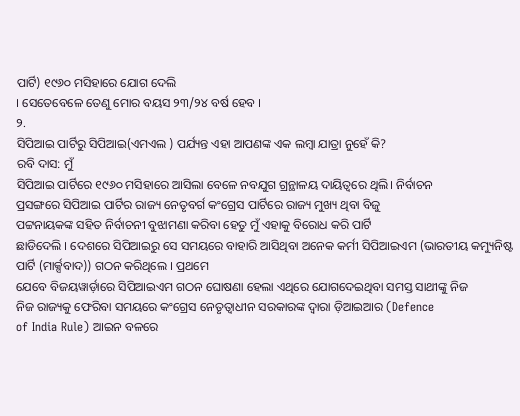ପାର୍ଟି) ୧୯୬୦ ମସିହାରେ ଯୋଗ ଦେଲି
। ସେତେବେଳେ ତେଣୁ ମୋର ବୟସ ୨୩/୨୪ ବର୍ଷ ହେବ ।
୨.
ସିପିଆଇ ପାର୍ଟିରୁ ସିପିଆଇ(ଏମଏଲ ) ପର୍ଯ୍ୟନ୍ତ ଏହା ଆପଣଙ୍କ ଏକ ଲମ୍ବା ଯାତ୍ରା ନୁହେଁ କି?
ରବି ଦାସ: ମୁଁ
ସିପିଆଇ ପାର୍ଟିରେ ୧୯୬୦ ମସିହାରେ ଆସିଲା ବେଳେ ନବଯୁଗ ଗ୍ରନ୍ଥାଳୟ ଦାୟିତ୍ଵରେ ଥିଲି। ନିର୍ବାଚନ
ପ୍ରସଙ୍ଗରେ ସିପିଆଇ ପାର୍ଟିର ରାଜ୍ୟ ନେତୃବର୍ଗ କଂଗ୍ରେସ ପାର୍ଟିରେ ରାଜ୍ୟ ମୁଖ୍ୟ ଥିବା ବିଜୁ
ପଟ୍ଟନାୟକଙ୍କ ସହିତ ନିର୍ବାଚନୀ ବୁଝାମଣା କରିବା ହେତୁ ମୁଁ ଏହାକୁ ବିରୋଧ କରି ପାର୍ଟି
ଛାଡିଦେଲି । ଦେଶରେ ସିପିଆଇରୁ ସେ ସମୟରେ ବାହାରି ଆସିଥିବା ଅନେକ କର୍ମୀ ସିପିଆଇଏମ (ଭାରତୀୟ କମ୍ୟୁନିଷ୍ଟ
ପାର୍ଟି (ମାର୍କ୍ସବାଦ)) ଗଠନ କରିଥିଲେ । ପ୍ରଥମେ
ଯେବେ ବିଜୟୱାର୍ଡ଼ାରେ ସିପିଆଇଏମ ଗଠନ ଘୋଷଣା ହେଲା ଏଥିରେ ଯୋଗଦେଇଥିବା ସମସ୍ତ ସାଥୀଙ୍କୁ ନିଜ
ନିଜ ରାଜ୍ୟକୁ ଫେରିବା ସମୟରେ କଂଗ୍ରେସ ନେତୃତ୍ଵାଧୀନ ସରକାରଙ୍କ ଦ୍ଵାରା ଡ଼ିଆଇଆର (Defence
of India Rule) ଆଇନ ବଳରେ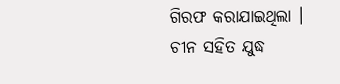ଗିରଫ କରାଯାଇଥିଲା । ଚୀନ ସହିତ ଯୁଦ୍ଧ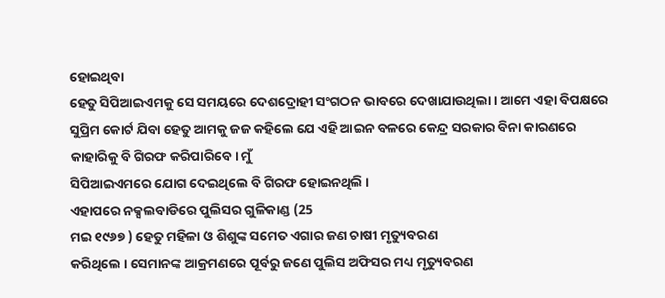ହୋଇଥିବା
ହେତୁ ସିପିଆଇଏମକୁ ସେ ସମୟରେ ଦେଶଦ୍ରୋହୀ ସଂଗଠନ ଭାବରେ ଦେଖାଯାଉଥିଲା । ଆମେ ଏହା ବିପକ୍ଷରେ
ସୁପ୍ରିମ କୋର୍ଟ ଯିବା ହେତୁ ଆମକୁ ଜଜ କହିଲେ ଯେ ଏହି ଆଇନ ବଳରେ କେନ୍ଦ୍ର ସରକାର ବିନା କାରଣରେ
କାହାରିକୁ ବି ଗିରଫ କରିପାରିବେ। ମୁଁ
ସିପିଆଇଏମରେ ଯୋଗ ଦେଇଥିଲେ ବି ଗିରଫ ହୋଇନଥିଲି ।
ଏହାପରେ ନକ୍ସଲବାଡିରେ ପୁଲିସର ଗୁଳିକାଣ୍ଡ (25
ମଇ ୧୯୬୭ ) ହେତୁ ମହିଳା ଓ ଶିଶୁଙ୍କ ସମେତ ଏଗାର ଜଣ ଚାଷୀ ମୃତ୍ୟୁବରଣ
କରିଥିଲେ । ସେମାନଙ୍କ ଆକ୍ରମଣରେ ପୂର୍ବରୁ ଜଣେ ପୁଲିସ ଅଫିସର ମଧ୍ୟ ମୃତ୍ୟୁବରଣ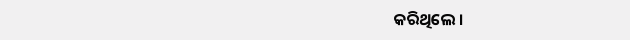କରିଥିଲେ ।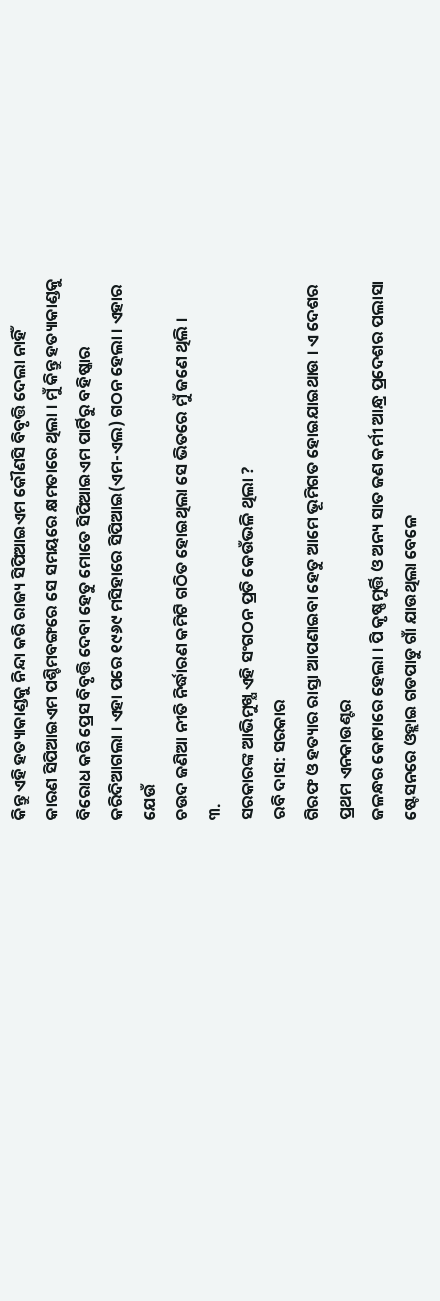କିନ୍ତୁ ଏହି ହତ୍ୟାକାଣ୍ଡକୁ ନିନ୍ଦା କରି ରାଜ୍ୟ ସିପିଆଇଏମ କୌଣସି ବିବୃତ୍ତି ଦେଲା ନାହିଁ
କାରଣ ସିପିଆଇଏମ ପଶ୍ଚିମବଙ୍ଗରେ ସେ ସମୟରେ କ୍ଷମତାରେ ଥିଲା । ମୁଁ କିନ୍ତୁ ହତ୍ୟାକାଣ୍ଡକୁ
ବିରୋଧ କରି ପ୍ରେସ ବିବୃତ୍ତି ଦେବା ହେତୁ ମୋତେ ସିପିଆଇଏମ ପାର୍ଟିରୁ ବହିଷ୍କାର କରିଦିଆଗଲା । ଏହା ପରେ ୧୯୬୯ ମସିହାରେ ସିପିଆଇ(ଏମ-ଏଲ) ଗଠନ ହେଲା । ଏହାର ଯେଉଁ
ଚଉଦ ଜଣିଆ ନୀତି ନିର୍ଦ୍ଧାରଣ କମିଟି ଗଠିତ ହୋଇଥିଲା ସେ ଭିତରେ ମୁଁ ଜଣେ ଥିଲି ।
୩.
ସରକାରଙ୍କ ଆଭିମୁଖ୍ଯ ଏହି ସଂଗଠନ ପ୍ରତି କେଉଁଭଳି ଥିଲା ?
ରବି ଦାସ: ସରକାର
ଗିରଫ ଓ ହତ୍ୟାର ରାସ୍ତା ଆପଣାଇବା ହେତୁ ଆମେ ଭୂମିଗତ ହୋଇଯାଇଥାଉ । ଏ ଦେଶର ପ୍ରଥମ ଏନକାଉଣ୍ଟର
ଜଳନ୍ଧର କୋଟାରେ ହେଲା । ପି କୃଷ୍ଣମୁର୍ତ୍ତି ଓ ଅନ୍ୟ ସାତ ଜଣ କର୍ମୀ ଆନ୍ଧ୍ର ପ୍ରଦେଶର ପଲାସା
ଷ୍ଟେସନରେ ଓହ୍ଲାଇ ଗଡପାଡୁ ଗାଁ ଯାଉଥିଲା ବେଳେ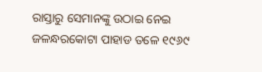ରାସ୍ତାରୁ ସେମାନଙ୍କୁ ଉଠାଇ ନେଇ ଜଳନ୍ଧରକୋଟା ପାହାଡ ତଳେ ୧୯୬୯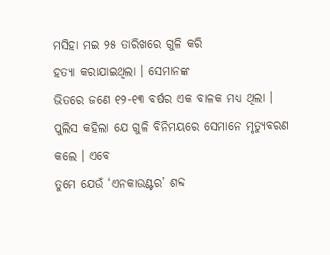ମସିହା ମଇ ୨୫ ତାରିଖରେ ଗୁଳି କରି
ହତ୍ୟା କରାଯାଇଥିଲା । ସେମାନଙ୍କ
ଭିତରେ ଜଣେ ୧୨-୧୩ ବର୍ଷର ଏକ ବାଳକ ମଧ୍ୟ ଥିଲା । ପୁଲିସ କହିଲା ଯେ ଗୁଳି ବିନିମୟରେ ସେମାନେ ମୃତ୍ୟୁବରଣ କଲେ । ଏବେ
ତୁମେ ଯେଉଁ ‘ଏନକାଉଣ୍ଟର’ ଶବ୍ଦ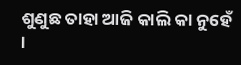ଶୁଣୁଛ ତାହା ଆଜି କାଲି କା ନୁହେଁ ।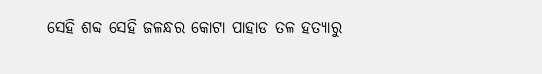ସେହି ଶବ୍ଦ ସେହି ଜଳନ୍ଧର କୋଟା ପାହାଡ ତଳ ହତ୍ୟାରୁ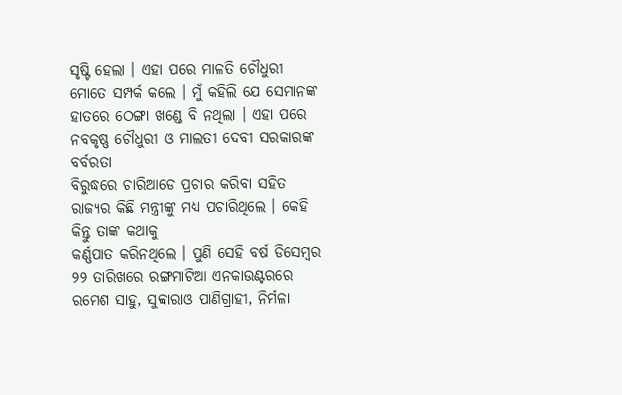ସୃଷ୍ଟି ହେଲା । ଏହା ପରେ ମାଳତି ଚୌଧୁରୀ ମୋତେ ସମ୍ପର୍କ କଲେ । ମୁଁ କହିଲି ଯେ ସେମାନଙ୍କ
ହାତରେ ଠେଙ୍ଗା ଖଣ୍ଡେ ବି ନଥିଲା । ଏହା ପରେ ନବକୃଷ୍ଣ ଚୌଧୁରୀ ଓ ମାଲତୀ ଦେବୀ ସରକାରଙ୍କ ବର୍ବରତା
ବିରୁଦ୍ଧରେ ଚାରିଆଡେ ପ୍ରଚାର କରିବା ସହିତ ରାଜ୍ୟର କିଛି ମନ୍ତ୍ରୀଙ୍କୁ ମଧ୍ୟ ପଚାରିଥିଲେ । କେହି କିନ୍ତୁ ତାଙ୍କ କଥାକୁ
କର୍ଣ୍ଣପାତ କରିନଥିଲେ । ପୁଣି ସେହି ବର୍ଷ ଡିସେମ୍ବର ୨୨ ତାରିଖରେ ରଙ୍ଗମାଟିଆ ଏନକାଉଣ୍ଟରରେ
ରମେଶ ସାହୁ, ସୁବ୍ବାରାଓ ପାଣିଗ୍ରାହୀ, ନିର୍ମଳା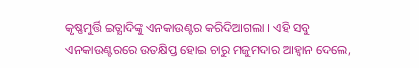କୃଷ୍ଣମୁର୍ତ୍ତି ଇତ୍ଯାଦିଙ୍କୁ ଏନକାଉଣ୍ଟର କରିଦିଆଗଲା । ଏହି ସବୁ
ଏନକାଉଣ୍ଟରରେ ଉତକ୍ଷିପ୍ତ ହୋଇ ଚାରୁ ମଜୁମଦାର ଆହ୍ଵାନ ଦେଲେ,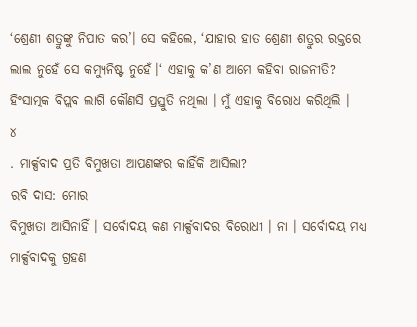‘ଶ୍ରେଣୀ ଶତ୍ରୁଙ୍କୁ ନିପାତ କର’। ସେ କହିଲେ, ‘ଯାହାର ହାତ ଶ୍ରେଣୀ ଶତ୍ରୁର ରକ୍ତରେ ଲାଲ ନୁହେଁ ସେ କମ୍ୟୁନିଷ୍ଟ ନୁହେଁ।‘ ଏହାକୁ କ’ଣ ଆମେ କହିବା ରାଜନୀତି?
ହିଂସାତ୍ମକ ବିପ୍ଲବ ଲାଗି କୌଣସି ପ୍ରସ୍ତୁତି ନଥିଲା । ମୁଁ ଏହାକୁ ବିରୋଧ କରିଥିଲି ।
୪
. ମାର୍କ୍ସବାଦ ପ୍ରତି ବିମୁଖତା ଆପଣଙ୍କର କାହିଁକି ଆସିଲା?
ରବି ଦାସ: ମୋର
ବିମୁଖତା ଆସିନାହିଁ । ସର୍ବୋଦୟ କଣ ମାର୍କ୍ସବାଦର ବିରୋଧୀ । ନା । ସର୍ବୋଦୟ ମଧ୍ୟ
ମାର୍କ୍ସବାଦକୁ ଗ୍ରହଣ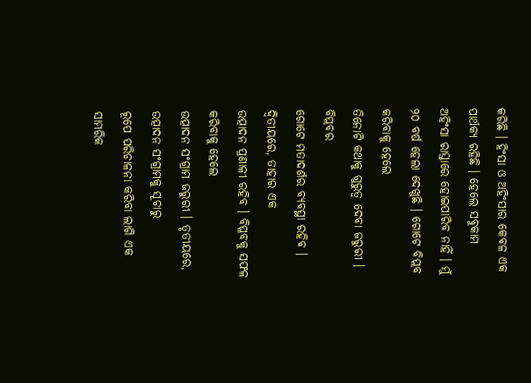କରିଛି । ହିଂସା ଓ ଅହିଂସାର କେବଳ ଏକ ପାର୍ଥକ୍ୟ ରହିଛି । ହେଲେ ସବୁକାମ
ଅହିଂସା ରାସ୍ତାରେ ହୋଇପାରିବ ନାହିଁ । ମୁଁ ୨୦ ବର୍ଷ ହେଲା ଦେଖୁଛି । ଗୋଟେ ବିପ୍ଲବ କରିବାକୁ ହେଲେ
ତିନୋଟି କଥାକୁ ଗୁରୁତ୍ଵ ଦେବା ଜରୁରୀ । ବିପ୍ଲବର
ଗୋଟେ ମତାଦର୍ଶର ବ୍ୟବସ୍ଥା ରହିବ । ଦ୍ବିତୀୟରେ, ତାହାର ଏକ
ଉତ୍ପାଦନ ପ୍ରଣାଳୀ ରହିବ । ବିପ୍ଳବକୁ ସଫଳ କରିବାକୁ ହେଲେ
ଉତ୍ପାଦନ ସଂଗ୍ରାମ ଜରୁରୀ । ତୃତୀୟରେ, ଉତ୍ପାଦନ ସଂଗ୍ରାମକୁ ସୂଚାରୁ
ରୂପେ ପରିଚାଳନା କରିବା ଲାଗି ଏକ ସାମରିକ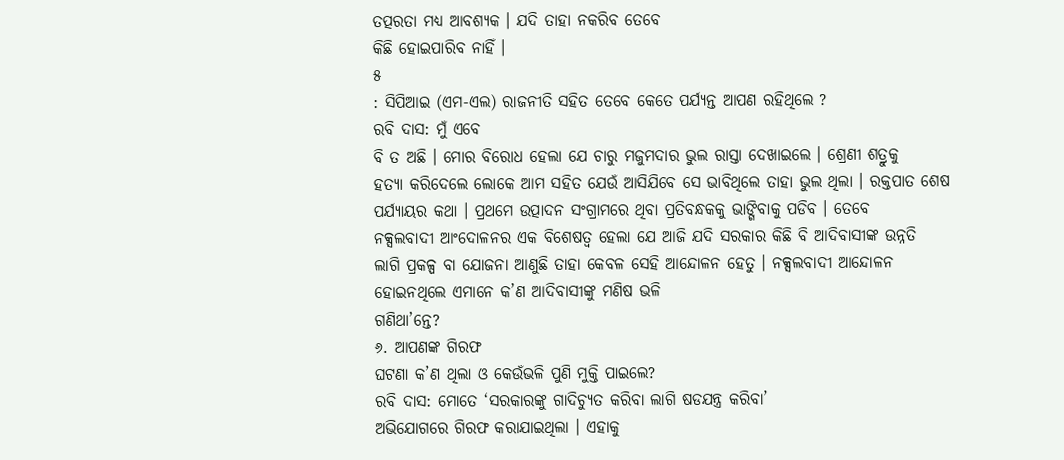ତତ୍ପରତା ମଧ୍ୟ ଆବଶ୍ୟକ । ଯଦି ତାହା ନକରିବ ତେବେ
କିଛି ହୋଇପାରିବ ନାହିଁ ।
୫
: ସିପିଆଇ (ଏମ-ଏଲ) ରାଜନୀତି ସହିତ ତେବେ କେତେ ପର୍ଯ୍ୟନ୍ତ ଆପଣ ରହିଥିଲେ ?
ରବି ଦାସ: ମୁଁ ଏବେ
ବି ତ ଅଛି । ମୋର ବିରୋଧ ହେଲା ଯେ ଚାରୁ ମଜୁମଦାର ଭୁଲ ରାସ୍ତା ଦେଖାଇଲେ । ଶ୍ରେଣୀ ଶତ୍ରୁକୁ
ହତ୍ୟା କରିଦେଲେ ଲୋକେ ଆମ ସହିତ ଯେଉଁ ଆସିଯିବେ ସେ ଭାବିଥିଲେ ତାହା ଭୁଲ ଥିଲା । ରକ୍ତପାତ ଶେଷ
ପର୍ଯ୍ୟାୟର କଥା । ପ୍ରଥମେ ଉତ୍ପାଦନ ସଂଗ୍ରାମରେ ଥିବା ପ୍ରତିବନ୍ଧକକୁ ଭାଙ୍ଗିବାକୁ ପଡିବ । ତେବେ
ନକ୍ସଲବାଦୀ ଆଂଦୋଳନର ଏକ ବିଶେଷତ୍ଵ ହେଲା ଯେ ଆଜି ଯଦି ସରକାର କିଛି ବି ଆଦିବାସୀଙ୍କ ଉନ୍ନତି
ଲାଗି ପ୍ରକଳ୍ପ ବା ଯୋଜନା ଆଣୁଛି ତାହା କେବଳ ସେହି ଆନ୍ଦୋଳନ ହେତୁ । ନକ୍ସଲବାଦୀ ଆନ୍ଦୋଳନ
ହୋଇନଥିଲେ ଏମାନେ କ’ଣ ଆଦିବାସୀଙ୍କୁ ମଣିଷ ଭଳି
ଗଣିଥା’ନ୍ତେ?
୬. ଆପଣଙ୍କ ଗିରଫ
ଘଟଣା କ’ଣ ଥିଲା ଓ କେଉଁଭଳି ପୁଣି ମୁକ୍ତି ପାଇଲେ?
ରବି ଦାସ: ମୋତେ ‘ସରକାରଙ୍କୁ ଗାଦିଚ୍ଯୁତ କରିବା ଲାଗି ଷଡଯନ୍ତ୍ର କରିବା’
ଅଭିଯୋଗରେ ଗିରଫ କରାଯାଇଥିଲା । ଏହାକୁ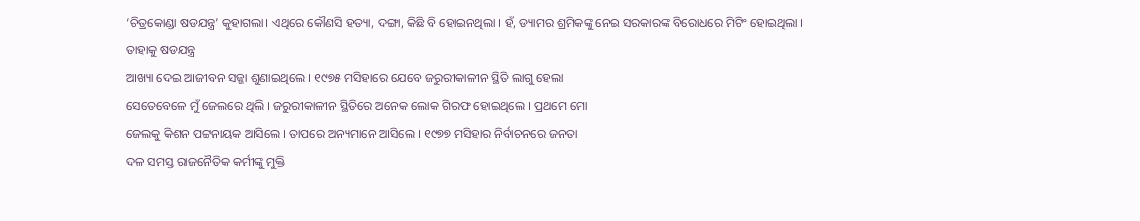‘ଚିତ୍ରକୋଣ୍ଡା ଷଡଯନ୍ତ୍ର’ କୁହାଗଲା। ଏଥିରେ କୌଣସି ହତ୍ୟା, ଦଙ୍ଗା, କିଛି ବି ହୋଇନଥିଲା । ହଁ, ଡ୍ୟାମର ଶ୍ରମିକଙ୍କୁ ନେଇ ସରକାରଙ୍କ ବିରୋଧରେ ମିଟିଂ ହୋଇଥିଲା । ତାହାକୁ ଷଡଯନ୍ତ୍ର
ଆଖ୍ୟା ଦେଇ ଆଜୀବନ ସଜ୍ଜା ଶୁଣାଇଥିଲେ । ୧୯୭୫ ମସିହାରେ ଯେବେ ଜରୁରୀକାଳୀନ ସ୍ଥିତି ଲାଗୁ ହେଲା
ସେତେବେଳେ ମୁଁ ଜେଲରେ ଥିଲି । ଜରୁରୀକାଳୀନ ସ୍ଥିତିରେ ଅନେକ ଲୋକ ଗିରଫ ହୋଇଥିଲେ । ପ୍ରଥମେ ମୋ
ଜେଲକୁ କିଶନ ପଟ୍ଟନାୟକ ଆସିଲେ । ତାପରେ ଅନ୍ୟମାନେ ଆସିଲେ । ୧୯୭୭ ମସିହାର ନିର୍ବାଚନରେ ଜନତା
ଦଳ ସମସ୍ତ ରାଜନୈତିକ କର୍ମୀଙ୍କୁ ମୁକ୍ତି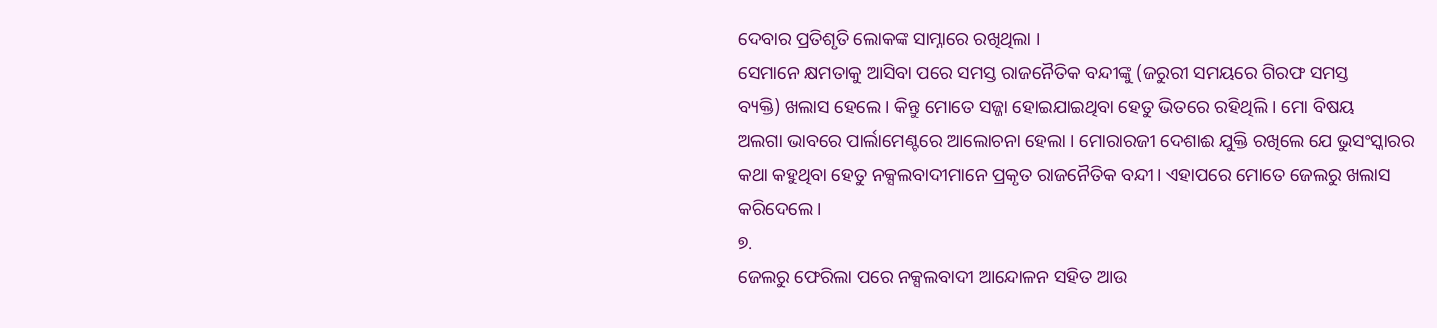ଦେବାର ପ୍ରତିଶୃତି ଲୋକଙ୍କ ସାମ୍ନାରେ ରଖିଥିଲା ।
ସେମାନେ କ୍ଷମତାକୁ ଆସିବା ପରେ ସମସ୍ତ ରାଜନୈତିକ ବନ୍ଦୀଙ୍କୁ (ଜରୁରୀ ସମୟରେ ଗିରଫ ସମସ୍ତ
ବ୍ୟକ୍ତି) ଖଲାସ ହେଲେ । କିନ୍ତୁ ମୋତେ ସଜ୍ଜା ହୋଇଯାଇଥିବା ହେତୁ ଭିତରେ ରହିଥିଲି । ମୋ ବିଷୟ
ଅଲଗା ଭାବରେ ପାର୍ଲାମେଣ୍ଟରେ ଆଲୋଚନା ହେଲା । ମୋରାରଜୀ ଦେଶାଈ ଯୁକ୍ତି ରଖିଲେ ଯେ ଭୁସଂସ୍କାରର
କଥା କହୁଥିବା ହେତୁ ନକ୍ସଲବାଦୀମାନେ ପ୍ରକୃତ ରାଜନୈତିକ ବନ୍ଦୀ। ଏହାପରେ ମୋତେ ଜେଲରୁ ଖଲାସ
କରିଦେଲେ ।
୭.
ଜେଲରୁ ଫେରିଲା ପରେ ନକ୍ସଲବାଦୀ ଆନ୍ଦୋଳନ ସହିତ ଆଉ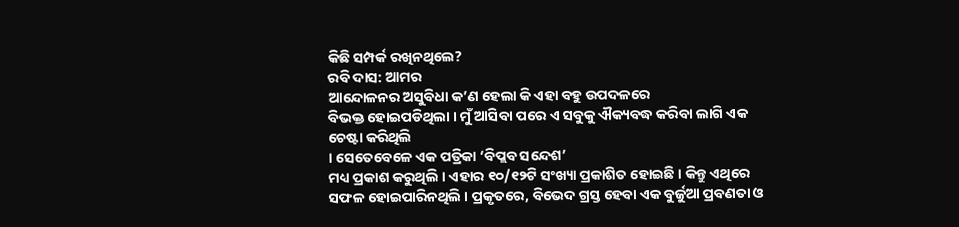କିଛି ସମ୍ପର୍କ ରଖିନଥିଲେ?
ରବି ଦାସ: ଆମର
ଆନ୍ଦୋଳନର ଅସୁବିଧା କ’ଣ ହେଲା କି ଏହା ବହୁ ଉପଦଳରେ
ବିଭକ୍ତ ହୋଇପଡିଥିଲା । ମୁଁ ଆସିବା ପରେ ଏ ସବୁକୁ ଐକ୍ୟବଦ୍ଧ କରିବା ଲାଗି ଏକ ଚେଷ୍ଟା କରିଥିଲି
। ସେତେବେଳେ ଏକ ପତ୍ରିକା ‘ବିପ୍ଲବ ସନ୍ଦେଶ’
ମଧ୍ୟ ପ୍ରକାଶ କରୁଥିଲି । ଏହାର ୧୦/୧୨ଟି ସଂଖ୍ୟା ପ୍ରକାଶିତ ହୋଇଛି । କିନ୍ତୁ ଏଥିରେ ସଫଳ ହୋଇପାରିନଥିଲି । ପ୍ରକୃତରେ, ବିଭେଦ ଗ୍ରସ୍ତ ହେବା ଏକ ବୁର୍ଜୁଆ ପ୍ରବଣତା ଓ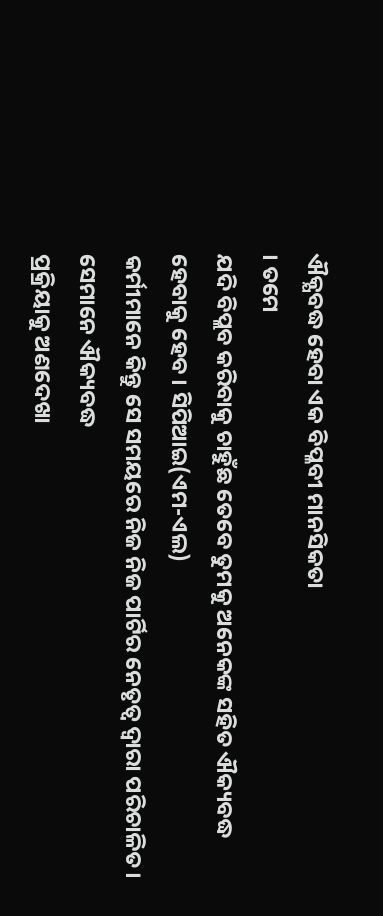ଐକ୍ଯବଦ୍ଧ ହେବା ଏକ ବିପ୍ଳବୀ ମାନସିକତା
। ତମେ
ଯଦି ବିପ୍ଲବ କରିବାକୁ ଚାହୁଁଛ ତେବେ ତୁମକୁ ଅନେକଙ୍କ ସହିତ ଐକ୍ୟବଦ୍ଧ ହେବାକୁ ହେବ । ସିପିଆଇ(ଏମ-ଏଲ)
କର୍ମୀମାନେ କିନ୍ତୁ ସେ ସମୟରେ ନିଜ ନିଜ ପାର୍ଟିର ନେତୃତ୍ଵ ଦ୍ଵାରା ପରିଚାଳିତ। ସେମାନେ ଐକ୍ୟବଦ୍ଧ
ପ୍ରକ୍ରିୟାକୁ ଅଣଦେଖା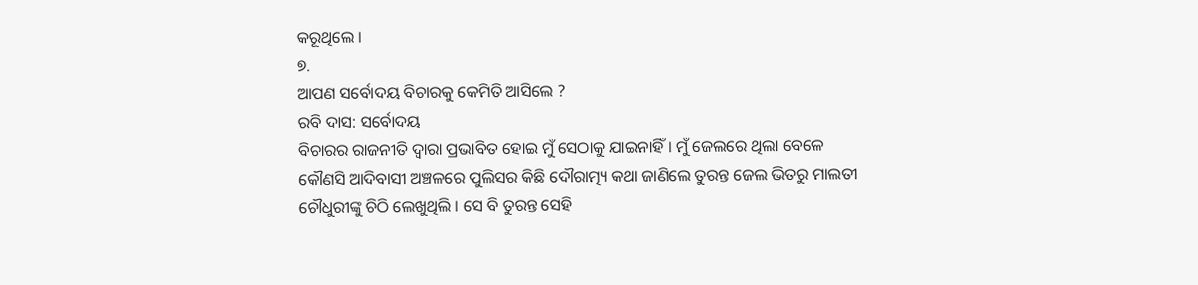କରୂଥିଲେ ।
୭.
ଆପଣ ସର୍ବୋଦୟ ବିଚାରକୁ କେମିତି ଆସିଲେ ?
ରବି ଦାସ: ସର୍ବୋଦୟ
ବିଚାରର ରାଜନୀତି ଦ୍ଵାରା ପ୍ରଭାବିତ ହୋଇ ମୁଁ ସେଠାକୁ ଯାଇନାହିଁ। ମୁଁ ଜେଲରେ ଥିଲା ବେଳେ
କୌଣସି ଆଦିବାସୀ ଅଞ୍ଚଳରେ ପୁଲିସର କିଛି ଦୌରାତ୍ମ୍ୟ କଥା ଜାଣିଲେ ତୁରନ୍ତ ଜେଲ ଭିତରୁ ମାଲତୀ
ଚୌଧୁରୀଙ୍କୁ ଚିଠି ଲେଖୁଥିଲି । ସେ ବି ତୁରନ୍ତ ସେହି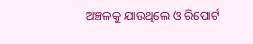ଅଞ୍ଚଳକୁ ଯାଉଥିଲେ ଓ ରିପୋର୍ଟ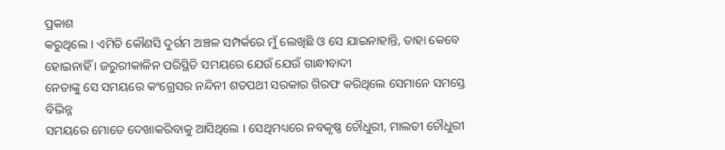ପ୍ରକାଶ
କରୁଥିଲେ । ଏମିତି କୌଣସି ଦୁର୍ଗମ ଅଞ୍ଚଳ ସମ୍ପର୍କରେ ମୁଁ ଲେଖିଛି ଓ ସେ ଯାଇନାହାନ୍ତି, ତାହା କେବେ ହୋଇନାହିଁ । ଜରୁରୀକାଳିନ ପରିସ୍ଥିତି ସମୟରେ ଯେଉଁ ଯେଉଁ ଗାନ୍ଧୀବାଦୀ
ନେତାଙ୍କୁ ସେ ସମୟରେ କଂଗ୍ରେସର ନନ୍ଦିନୀ ଶତପଥୀ ସରକାର ଗିରଫ କରିଥିଲେ ସେମାନେ ସମସ୍ତେ ବିଭିନ୍ନ
ସମୟରେ ମୋତେ ଦେଖାକରିବାକୁ ଆସିଥିଲେ । ସେଥିମଧ୍ୟରେ ନବକୃଷ୍ଣ ଚୌଧୁରୀ, ମାଲତୀ ଚୌଧୁରୀ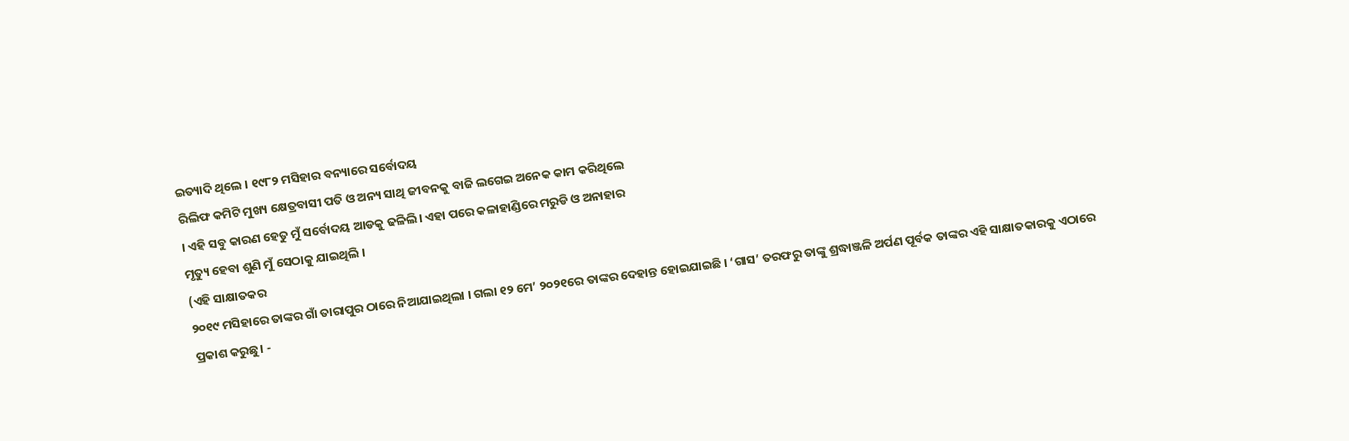ଇତ୍ୟାଦି ଥିଲେ । ୧୯୮୨ ମସିହାର ବନ୍ୟାରେ ସର୍ବୋଦୟ
ରିଲିଫ କମିଟି ମୁଖ୍ୟ କ୍ଷେତ୍ରବାସୀ ପତି ଓ ଅନ୍ୟ ସାଥି ଜୀବନକୁ ବାଜି ଲଗେଇ ଅନେକ କାମ କରିଥିଲେ
। ଏହି ସବୁ କାରଣ ହେତୁ ମୁଁ ସର୍ବୋଦୟ ଆଡକୁ ଢଳିଲି। ଏହା ପରେ କଳାହାଣ୍ଡିରେ ମରୁଡି ଓ ଅନାହାର
ମୃତ୍ୟୁ ହେବା ଶୁଣି ମୁଁ ସେଠାକୁ ଯାଇଥିଲି ।
(ଏହି ସାକ୍ଷାତକର
୨୦୧୯ ମସିହାରେ ତାଙ୍କର ଗାଁ ତାରାପୁର ଠାରେ ନିଆଯାଇଥିଲା । ଗଲା ୧୨ ମେ’ ୨୦୨୧ରେ ତାଙ୍କର ଦେହାନ୍ତ ହୋଇଯାଇଛି । ‘ଗାସ’ ତରଫରୁ ତାଙ୍କୁ ଶ୍ରଦ୍ଧାଞ୍ଜଳି ଅର୍ପଣ ପୂର୍ବକ ତାଙ୍କର ଏହି ସାକ୍ଷାତକାରକୁ ଏଠାରେ
ପ୍ରକାଶ କରୁଛୁ। -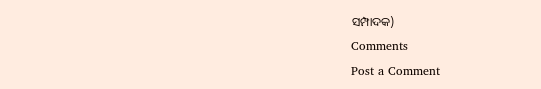ସମ୍ପାଦକ)
Comments
Post a Comment